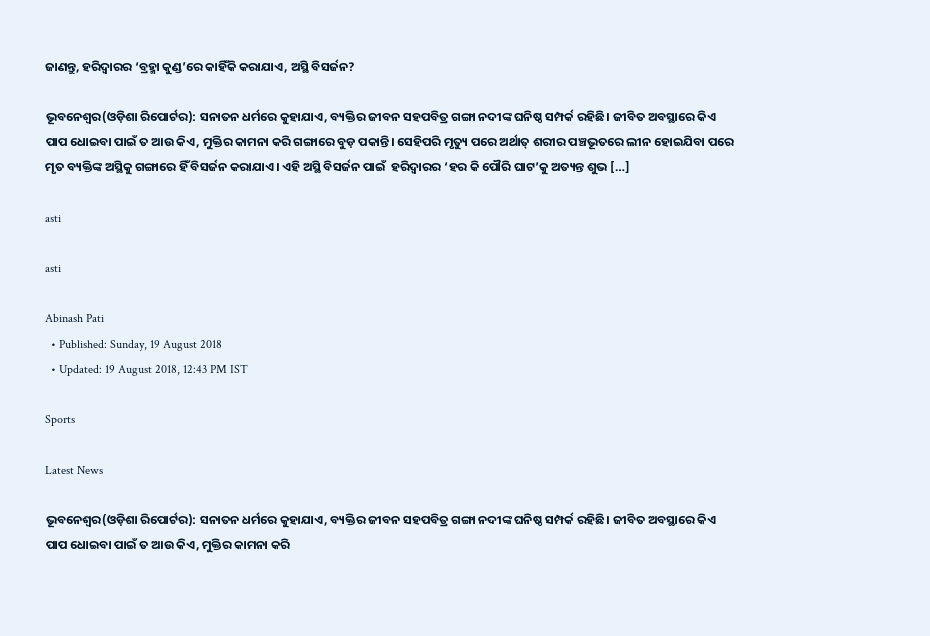ଜାଣନ୍ତୁ, ହରିଦ୍ୱାରର ‘ବ୍ରହ୍ମା କୁଣ୍ଡ’ରେ କାହିଁକି କରାଯାଏ, ଅସ୍ଥି ବିସର୍ଜନ?

ଭୂବନେଶ୍ୱର(ଓଡ଼ିଶା ରିପୋର୍ଟର): ସନାତନ ଧର୍ମରେ କୁହାଯାଏ, ବ୍ୟକ୍ତିର ଜୀବନ ସହପବିତ୍ର ଗଙ୍ଗା ନଦୀଙ୍କ ଘନିଷ୍ଠ ସମ୍ପର୍କ ରହିଛି। ଜୀବିତ ଅବସ୍ଥାରେ କିଏ ପାପ ଧୋଇବା ପାଇଁ ତ ଆଉ କିଏ, ମୁକ୍ତିର କାମନା କରି ଗଙ୍ଗାରେ ବୁଡ଼ ପକାନ୍ତି। ସେହିପରି ମୃତ୍ୟୁ ପରେ ଅର୍ଥାତ୍‌ ଶରୀର ପଞ୍ଚଭୂତରେ ଲୀନ ହୋଇଯିବା ପରେ ମୃତ ବ୍ୟକ୍ତିଙ୍କ ଅସ୍ଥିକୁ ଗଙ୍ଗାରେ ହିଁ ବିସର୍ଜନ କରାଯାଏ। ଏହି ଅସ୍ଥି ବିସର୍ଜନ ପାଇଁ  ହରିଦ୍ୱାରର ‘ହର କି ପୌରି ଘାଟ’କୁ ଅତ୍ୟନ୍ତ ଶୁଭ […]

asti

asti

Abinash Pati
  • Published: Sunday, 19 August 2018
  • Updated: 19 August 2018, 12:43 PM IST

Sports

Latest News

ଭୂବନେଶ୍ୱର(ଓଡ଼ିଶା ରିପୋର୍ଟର): ସନାତନ ଧର୍ମରେ କୁହାଯାଏ, ବ୍ୟକ୍ତିର ଜୀବନ ସହପବିତ୍ର ଗଙ୍ଗା ନଦୀଙ୍କ ଘନିଷ୍ଠ ସମ୍ପର୍କ ରହିଛି। ଜୀବିତ ଅବସ୍ଥାରେ କିଏ ପାପ ଧୋଇବା ପାଇଁ ତ ଆଉ କିଏ, ମୁକ୍ତିର କାମନା କରି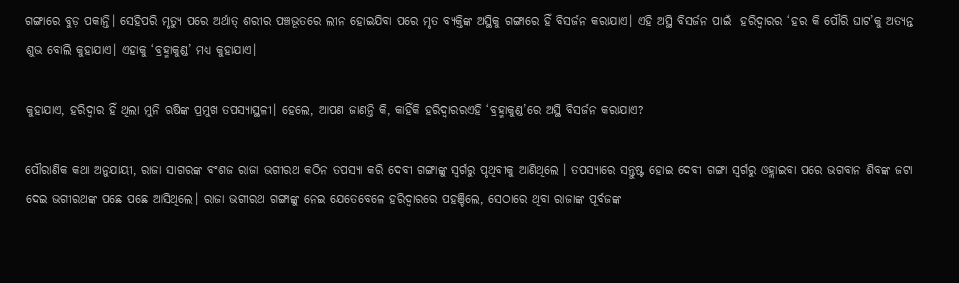ଗଙ୍ଗାରେ ବୁଡ଼ ପକାନ୍ତି। ସେହିପରି ମୃତ୍ୟୁ ପରେ ଅର୍ଥାତ୍‌ ଶରୀର ପଞ୍ଚଭୂତରେ ଲୀନ ହୋଇଯିବା ପରେ ମୃତ ବ୍ୟକ୍ତିଙ୍କ ଅସ୍ଥିକୁ ଗଙ୍ଗାରେ ହିଁ ବିସର୍ଜନ କରାଯାଏ। ଏହି ଅସ୍ଥି ବିସର୍ଜନ ପାଇଁ  ହରିଦ୍ୱାରର ‘ହର କି ପୌରି ଘାଟ’କୁ ଅତ୍ୟନ୍ତ ଶୁଭ ବୋଲି କୁହାଯାଏ। ଏହାକୁ ‘ବ୍ରହ୍ମାକୁଣ୍ଡ’ ମଧ୍ୟ କୁହାଯାଏ।

କୁହାଯାଏ, ହରିଦ୍ୱାର ହିଁ ଥିଲା ମୁନି ଋଷିଙ୍କ ପ୍ରମୁଖ ତପସ୍ୟାସ୍ଥଳୀ। ହେଲେ, ଆପଣ ଜାଣନ୍ତି କି, କାହିଁକି ହରିଦ୍ୱାରରଏହି ‘ବ୍ରହ୍ମାକୁଣ୍ଡ’ରେ ଅସ୍ଥି ବିସର୍ଜନ କରାଯାଏ?

ପୌରାଣିକ କଥା ଅନୁଯାୟୀ, ରାଜା ସାଗରଙ୍କ ବଂଶଜ ରାଜା ଭଗୀରଥ କଠିନ ତପସ୍ୟା କରି ଦେବୀ ଗଙ୍ଗାଙ୍କୁ ସ୍ୱର୍ଗରୁ ପୃଥିବୀକୁ ଆଣିଥିଲେ । ତପସ୍ୟାରେ ସନ୍ତୁଷ୍ଟ ହୋଇ ଦେବୀ ଗଙ୍ଗା ସ୍ୱର୍ଗରୁ ଓହ୍ଲାଇବା ପରେ ଭଗବାନ ଶିବଙ୍କ ଜଟା ଦେଇ ଭଗୀରଥଙ୍କ ପଛେ ପଛେ ଆସିଥିଲେ। ରାଜା ଭଗୀରଥ ଗଙ୍ଗାଙ୍କୁ ନେଇ ଯେତେବେଳେ ହରିଦ୍ୱାରରେ ପହଞ୍ଚିଲେ, ସେଠାରେ ଥିବା ରାଜାଙ୍କ ପୂର୍ବଜଙ୍କ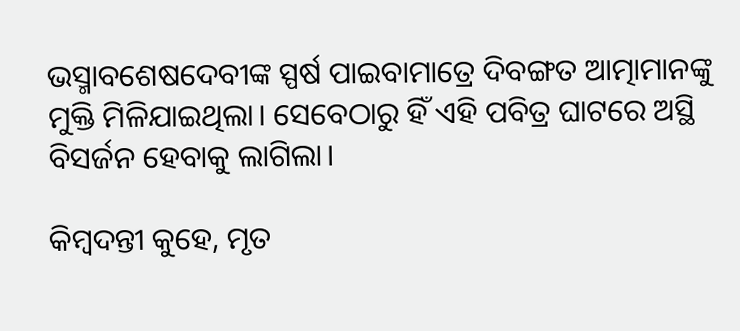ଭସ୍ମାବଶେଷଦେବୀଙ୍କ ସ୍ପର୍ଷ ପାଇବାମାତ୍ରେ ଦିବଙ୍ଗତ ଆତ୍ମାମାନଙ୍କୁ ମୁକ୍ତି ମିଳିଯାଇଥିଲା। ସେବେଠାରୁ ହିଁ ଏହି ପବିତ୍ର ଘାଟରେ ଅସ୍ଥି ବିସର୍ଜନ ହେବାକୁ ଲାଗିଲା।

କିମ୍ବଦନ୍ତୀ କୁହେ, ମୃତ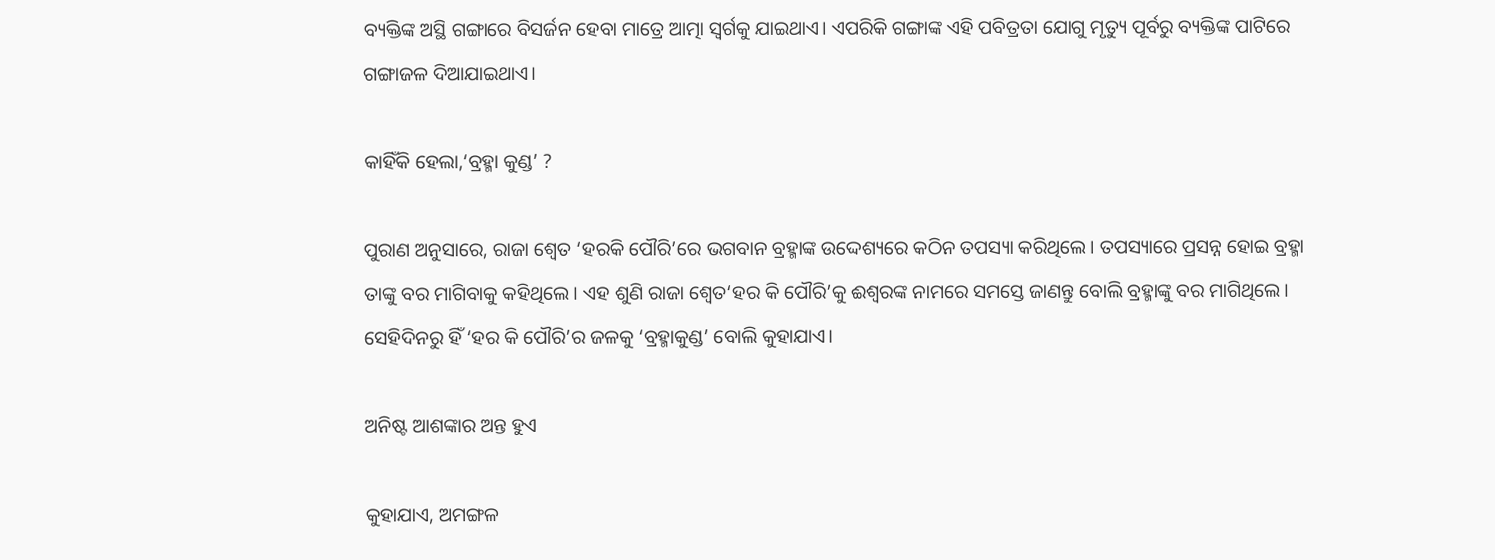ବ୍ୟକ୍ତିଙ୍କ ଅସ୍ଥି ଗଙ୍ଗାରେ ବିସର୍ଜନ ହେବା ମାତ୍ରେ ଆତ୍ମା ସ୍ୱର୍ଗକୁ ଯାଇଥାଏ। ଏପରିକି ଗଙ୍ଗାଙ୍କ ଏହି ପବିତ୍ରତା ଯୋଗୁ ମୃତ୍ୟୁ ପୂର୍ବରୁ ବ୍ୟକ୍ତିଙ୍କ ପାଟିରେ  ଗଙ୍ଗାଜଳ ଦିଆଯାଇଥାଏ।

କାହିଁକି ହେଲା,‘ବ୍ରହ୍ମା କୁଣ୍ଡ’ ?

ପୁରାଣ ଅନୁସାରେ, ରାଜା ଶ୍ୱେତ ‘ହରକି ପୌରି’ରେ ଭଗବାନ ବ୍ରହ୍ମାଙ୍କ ଉଦ୍ଦେଶ୍ୟରେ କଠିନ ତପସ୍ୟା କରିଥିଲେ। ତପସ୍ୟାରେ ପ୍ରସନ୍ନ ହୋଇ ବ୍ରହ୍ମା ତାଙ୍କୁ ବର ମାଗିବାକୁ କହିଥିଲେ। ଏହ ଶୁଣି ରାଜା ଶ୍ୱେତ‘ହର କି ପୌରି’କୁ ଈଶ୍ୱରଙ୍କ ନାମରେ ସମସ୍ତେ ଜାଣନ୍ତୁ ବୋଲି ବ୍ରହ୍ମାଙ୍କୁ ବର ମାଗିଥିଲେ। ସେହିଦିନରୁ ହିଁ ‘ହର କି ପୌରି’ର ଜଳକୁ ‘ବ୍ରହ୍ମାକୁଣ୍ଡ’ ବୋଲି କୁହାଯାଏ।

ଅନିଷ୍ଟ ଆଶଙ୍କାର ଅନ୍ତ ହୁଏ

କୁହାଯାଏ, ଅମଙ୍ଗଳ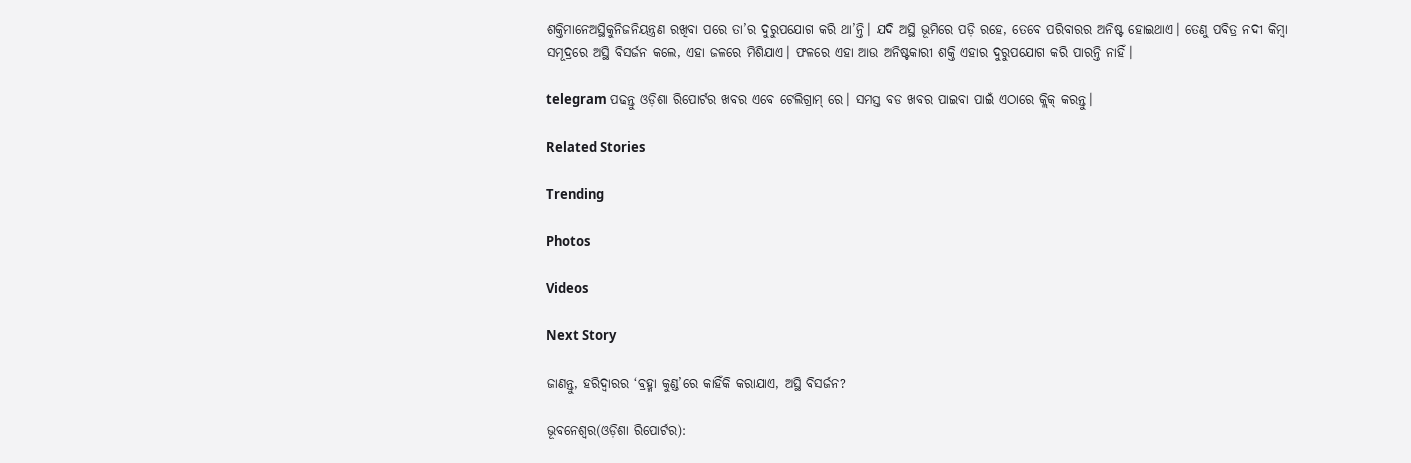ଶକ୍ତିମାନେଅସ୍ଥିକୁନିଜନିୟନ୍ତ୍ରଣ ରଖିବା ପରେ ତା’ର ଦୁରୁପଯୋଗ କରି ଥା’ନ୍ତି। ଯଦି ଅସ୍ଥି ଭୂମିରେ ପଡ଼ି ରହେ, ତେବେ ପରିବାରର ଅନିଷ୍ଟ ହୋଇଥାଏ। ତେଣୁ ପବିତ୍ର ନଦୀ କିମ୍ବା ସମୂଦ୍ରରେ ଅସ୍ଥି ବିସର୍ଜନ କଲେ, ଏହା ଜଳରେ ମିଶିଯାଏ। ଫଳରେ ଏହା ଆଉ ଅନିଷ୍ଟକାରୀ ଶକ୍ତି ଏହାର ଦୁରୁପଯୋଗ କରି ପାରନ୍ତି ନାହିଁ।

telegram ପଢନ୍ତୁ ଓଡ଼ିଶା ରିପୋର୍ଟର ଖବର ଏବେ ଟେଲିଗ୍ରାମ୍ ରେ। ସମସ୍ତ ବଡ ଖବର ପାଇବା ପାଇଁ ଏଠାରେ କ୍ଲିକ୍ କରନ୍ତୁ।

Related Stories

Trending

Photos

Videos

Next Story

ଜାଣନ୍ତୁ, ହରିଦ୍ୱାରର ‘ବ୍ରହ୍ମା କୁଣ୍ଡ’ରେ କାହିଁକି କରାଯାଏ, ଅସ୍ଥି ବିସର୍ଜନ?

ଭୂବନେଶ୍ୱର(ଓଡ଼ିଶା ରିପୋର୍ଟର):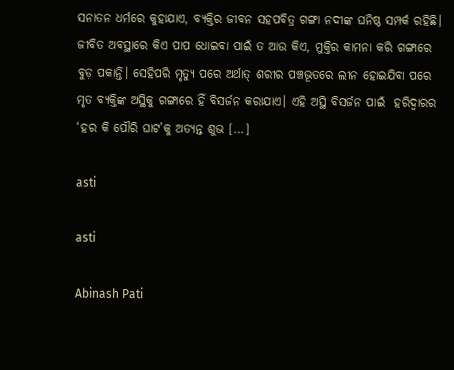ସନାତନ ଧର୍ମରେ କୁହାଯାଏ, ବ୍ୟକ୍ତିର ଜୀବନ ସହପବିତ୍ର ଗଙ୍ଗା ନଦୀଙ୍କ ଘନିଷ୍ଠ ସମ୍ପର୍କ ରହିଛି। ଜୀବିତ ଅବସ୍ଥାରେ କିଏ ପାପ ଧୋଇବା ପାଇଁ ତ ଆଉ କିଏ, ମୁକ୍ତିର କାମନା କରି ଗଙ୍ଗାରେ ବୁଡ଼ ପକାନ୍ତି। ସେହିପରି ମୃତ୍ୟୁ ପରେ ଅର୍ଥାତ୍‌ ଶରୀର ପଞ୍ଚଭୂତରେ ଲୀନ ହୋଇଯିବା ପରେ ମୃତ ବ୍ୟକ୍ତିଙ୍କ ଅସ୍ଥିକୁ ଗଙ୍ଗାରେ ହିଁ ବିସର୍ଜନ କରାଯାଏ। ଏହି ଅସ୍ଥି ବିସର୍ଜନ ପାଇଁ  ହରିଦ୍ୱାରର ‘ହର କି ପୌରି ଘାଟ’କୁ ଅତ୍ୟନ୍ତ ଶୁଭ […]

asti

asti

Abinash Pati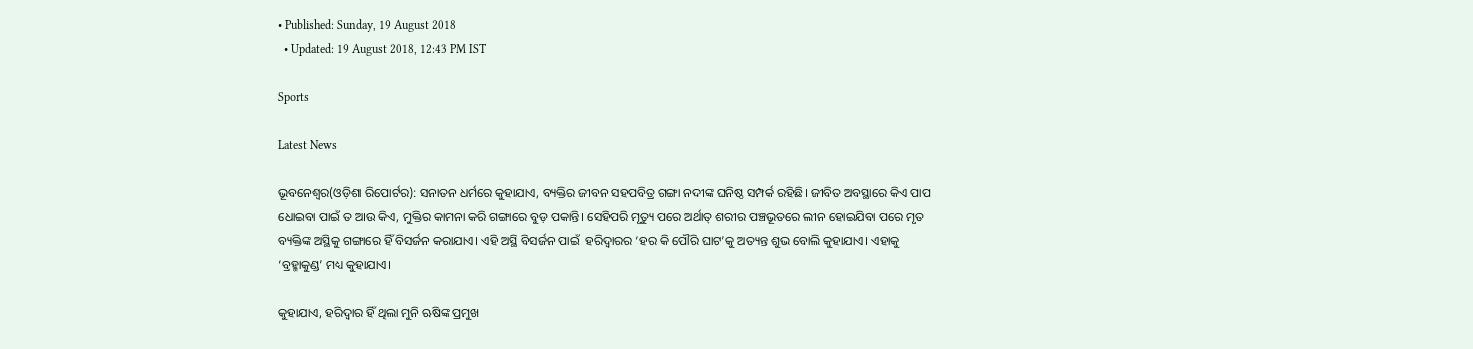• Published: Sunday, 19 August 2018
  • Updated: 19 August 2018, 12:43 PM IST

Sports

Latest News

ଭୂବନେଶ୍ୱର(ଓଡ଼ିଶା ରିପୋର୍ଟର): ସନାତନ ଧର୍ମରେ କୁହାଯାଏ, ବ୍ୟକ୍ତିର ଜୀବନ ସହପବିତ୍ର ଗଙ୍ଗା ନଦୀଙ୍କ ଘନିଷ୍ଠ ସମ୍ପର୍କ ରହିଛି। ଜୀବିତ ଅବସ୍ଥାରେ କିଏ ପାପ ଧୋଇବା ପାଇଁ ତ ଆଉ କିଏ, ମୁକ୍ତିର କାମନା କରି ଗଙ୍ଗାରେ ବୁଡ଼ ପକାନ୍ତି। ସେହିପରି ମୃତ୍ୟୁ ପରେ ଅର୍ଥାତ୍‌ ଶରୀର ପଞ୍ଚଭୂତରେ ଲୀନ ହୋଇଯିବା ପରେ ମୃତ ବ୍ୟକ୍ତିଙ୍କ ଅସ୍ଥିକୁ ଗଙ୍ଗାରେ ହିଁ ବିସର୍ଜନ କରାଯାଏ। ଏହି ଅସ୍ଥି ବିସର୍ଜନ ପାଇଁ  ହରିଦ୍ୱାରର ‘ହର କି ପୌରି ଘାଟ’କୁ ଅତ୍ୟନ୍ତ ଶୁଭ ବୋଲି କୁହାଯାଏ। ଏହାକୁ ‘ବ୍ରହ୍ମାକୁଣ୍ଡ’ ମଧ୍ୟ କୁହାଯାଏ।

କୁହାଯାଏ, ହରିଦ୍ୱାର ହିଁ ଥିଲା ମୁନି ଋଷିଙ୍କ ପ୍ରମୁଖ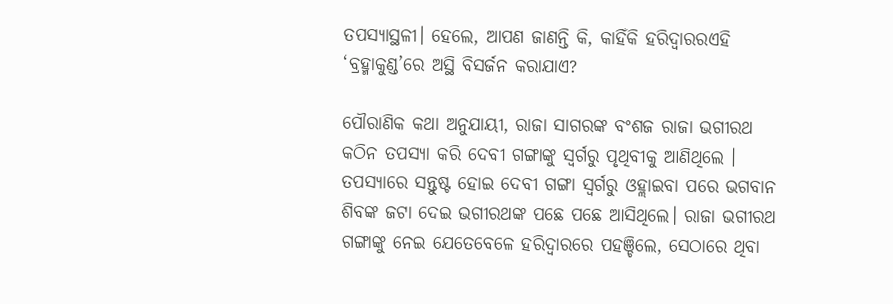ତପସ୍ୟାସ୍ଥଳୀ। ହେଲେ, ଆପଣ ଜାଣନ୍ତି କି, କାହିଁକି ହରିଦ୍ୱାରରଏହି ‘ବ୍ରହ୍ମାକୁଣ୍ଡ’ରେ ଅସ୍ଥି ବିସର୍ଜନ କରାଯାଏ?

ପୌରାଣିକ କଥା ଅନୁଯାୟୀ, ରାଜା ସାଗରଙ୍କ ବଂଶଜ ରାଜା ଭଗୀରଥ କଠିନ ତପସ୍ୟା କରି ଦେବୀ ଗଙ୍ଗାଙ୍କୁ ସ୍ୱର୍ଗରୁ ପୃଥିବୀକୁ ଆଣିଥିଲେ । ତପସ୍ୟାରେ ସନ୍ତୁଷ୍ଟ ହୋଇ ଦେବୀ ଗଙ୍ଗା ସ୍ୱର୍ଗରୁ ଓହ୍ଲାଇବା ପରେ ଭଗବାନ ଶିବଙ୍କ ଜଟା ଦେଇ ଭଗୀରଥଙ୍କ ପଛେ ପଛେ ଆସିଥିଲେ। ରାଜା ଭଗୀରଥ ଗଙ୍ଗାଙ୍କୁ ନେଇ ଯେତେବେଳେ ହରିଦ୍ୱାରରେ ପହଞ୍ଚିଲେ, ସେଠାରେ ଥିବା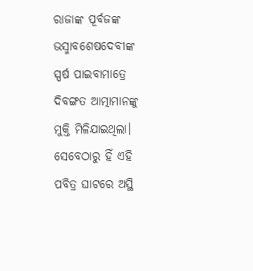ରାଜାଙ୍କ ପୂର୍ବଜଙ୍କ ଭସ୍ମାବଶେଷଦେବୀଙ୍କ ସ୍ପର୍ଷ ପାଇବାମାତ୍ରେ ଦିବଙ୍ଗତ ଆତ୍ମାମାନଙ୍କୁ ମୁକ୍ତି ମିଳିଯାଇଥିଲା। ସେବେଠାରୁ ହିଁ ଏହି ପବିତ୍ର ଘାଟରେ ଅସ୍ଥି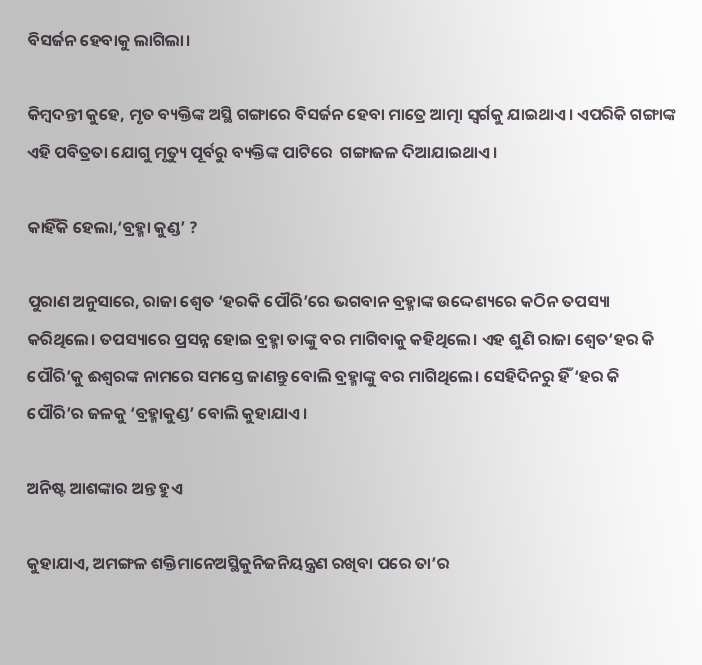ବିସର୍ଜନ ହେବାକୁ ଲାଗିଲା।

କିମ୍ବଦନ୍ତୀ କୁହେ, ମୃତ ବ୍ୟକ୍ତିଙ୍କ ଅସ୍ଥି ଗଙ୍ଗାରେ ବିସର୍ଜନ ହେବା ମାତ୍ରେ ଆତ୍ମା ସ୍ୱର୍ଗକୁ ଯାଇଥାଏ। ଏପରିକି ଗଙ୍ଗାଙ୍କ ଏହି ପବିତ୍ରତା ଯୋଗୁ ମୃତ୍ୟୁ ପୂର୍ବରୁ ବ୍ୟକ୍ତିଙ୍କ ପାଟିରେ  ଗଙ୍ଗାଜଳ ଦିଆଯାଇଥାଏ।

କାହିଁକି ହେଲା,‘ବ୍ରହ୍ମା କୁଣ୍ଡ’ ?

ପୁରାଣ ଅନୁସାରେ, ରାଜା ଶ୍ୱେତ ‘ହରକି ପୌରି’ରେ ଭଗବାନ ବ୍ରହ୍ମାଙ୍କ ଉଦ୍ଦେଶ୍ୟରେ କଠିନ ତପସ୍ୟା କରିଥିଲେ। ତପସ୍ୟାରେ ପ୍ରସନ୍ନ ହୋଇ ବ୍ରହ୍ମା ତାଙ୍କୁ ବର ମାଗିବାକୁ କହିଥିଲେ। ଏହ ଶୁଣି ରାଜା ଶ୍ୱେତ‘ହର କି ପୌରି’କୁ ଈଶ୍ୱରଙ୍କ ନାମରେ ସମସ୍ତେ ଜାଣନ୍ତୁ ବୋଲି ବ୍ରହ୍ମାଙ୍କୁ ବର ମାଗିଥିଲେ। ସେହିଦିନରୁ ହିଁ ‘ହର କି ପୌରି’ର ଜଳକୁ ‘ବ୍ରହ୍ମାକୁଣ୍ଡ’ ବୋଲି କୁହାଯାଏ।

ଅନିଷ୍ଟ ଆଶଙ୍କାର ଅନ୍ତ ହୁଏ

କୁହାଯାଏ, ଅମଙ୍ଗଳ ଶକ୍ତିମାନେଅସ୍ଥିକୁନିଜନିୟନ୍ତ୍ରଣ ରଖିବା ପରେ ତା’ର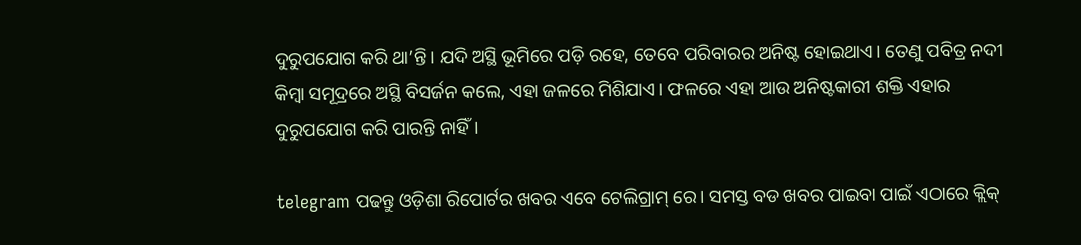ଦୁରୁପଯୋଗ କରି ଥା’ନ୍ତି। ଯଦି ଅସ୍ଥି ଭୂମିରେ ପଡ଼ି ରହେ, ତେବେ ପରିବାରର ଅନିଷ୍ଟ ହୋଇଥାଏ। ତେଣୁ ପବିତ୍ର ନଦୀ କିମ୍ବା ସମୂଦ୍ରରେ ଅସ୍ଥି ବିସର୍ଜନ କଲେ, ଏହା ଜଳରେ ମିଶିଯାଏ। ଫଳରେ ଏହା ଆଉ ଅନିଷ୍ଟକାରୀ ଶକ୍ତି ଏହାର ଦୁରୁପଯୋଗ କରି ପାରନ୍ତି ନାହିଁ।

telegram ପଢନ୍ତୁ ଓଡ଼ିଶା ରିପୋର୍ଟର ଖବର ଏବେ ଟେଲିଗ୍ରାମ୍ ରେ। ସମସ୍ତ ବଡ ଖବର ପାଇବା ପାଇଁ ଏଠାରେ କ୍ଲିକ୍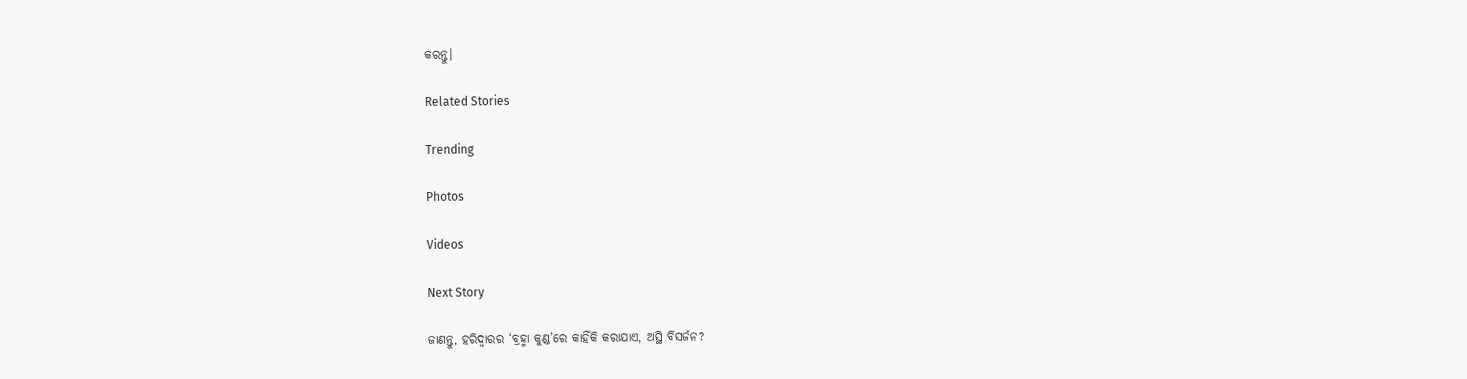କରନ୍ତୁ।

Related Stories

Trending

Photos

Videos

Next Story

ଜାଣନ୍ତୁ, ହରିଦ୍ୱାରର ‘ବ୍ରହ୍ମା କୁଣ୍ଡ’ରେ କାହିଁକି କରାଯାଏ, ଅସ୍ଥି ବିସର୍ଜନ?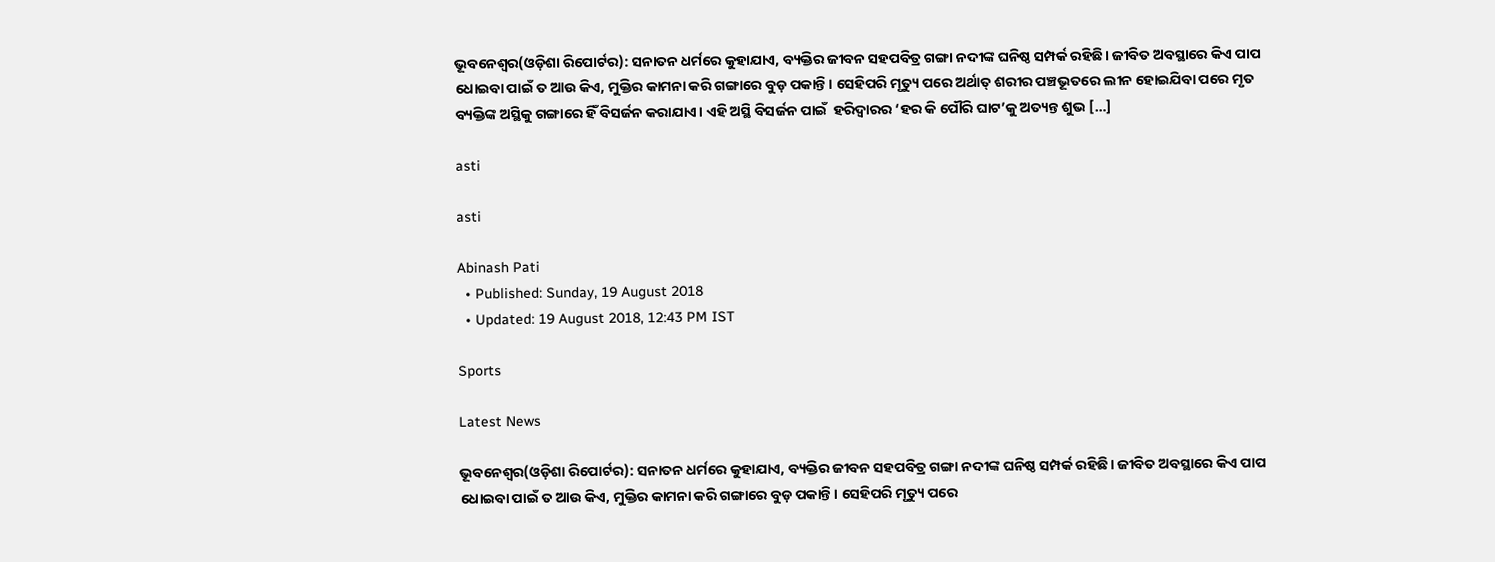ଭୂବନେଶ୍ୱର(ଓଡ଼ିଶା ରିପୋର୍ଟର): ସନାତନ ଧର୍ମରେ କୁହାଯାଏ, ବ୍ୟକ୍ତିର ଜୀବନ ସହପବିତ୍ର ଗଙ୍ଗା ନଦୀଙ୍କ ଘନିଷ୍ଠ ସମ୍ପର୍କ ରହିଛି। ଜୀବିତ ଅବସ୍ଥାରେ କିଏ ପାପ ଧୋଇବା ପାଇଁ ତ ଆଉ କିଏ, ମୁକ୍ତିର କାମନା କରି ଗଙ୍ଗାରେ ବୁଡ଼ ପକାନ୍ତି। ସେହିପରି ମୃତ୍ୟୁ ପରେ ଅର୍ଥାତ୍‌ ଶରୀର ପଞ୍ଚଭୂତରେ ଲୀନ ହୋଇଯିବା ପରେ ମୃତ ବ୍ୟକ୍ତିଙ୍କ ଅସ୍ଥିକୁ ଗଙ୍ଗାରେ ହିଁ ବିସର୍ଜନ କରାଯାଏ। ଏହି ଅସ୍ଥି ବିସର୍ଜନ ପାଇଁ  ହରିଦ୍ୱାରର ‘ହର କି ପୌରି ଘାଟ’କୁ ଅତ୍ୟନ୍ତ ଶୁଭ […]

asti

asti

Abinash Pati
  • Published: Sunday, 19 August 2018
  • Updated: 19 August 2018, 12:43 PM IST

Sports

Latest News

ଭୂବନେଶ୍ୱର(ଓଡ଼ିଶା ରିପୋର୍ଟର): ସନାତନ ଧର୍ମରେ କୁହାଯାଏ, ବ୍ୟକ୍ତିର ଜୀବନ ସହପବିତ୍ର ଗଙ୍ଗା ନଦୀଙ୍କ ଘନିଷ୍ଠ ସମ୍ପର୍କ ରହିଛି। ଜୀବିତ ଅବସ୍ଥାରେ କିଏ ପାପ ଧୋଇବା ପାଇଁ ତ ଆଉ କିଏ, ମୁକ୍ତିର କାମନା କରି ଗଙ୍ଗାରେ ବୁଡ଼ ପକାନ୍ତି। ସେହିପରି ମୃତ୍ୟୁ ପରେ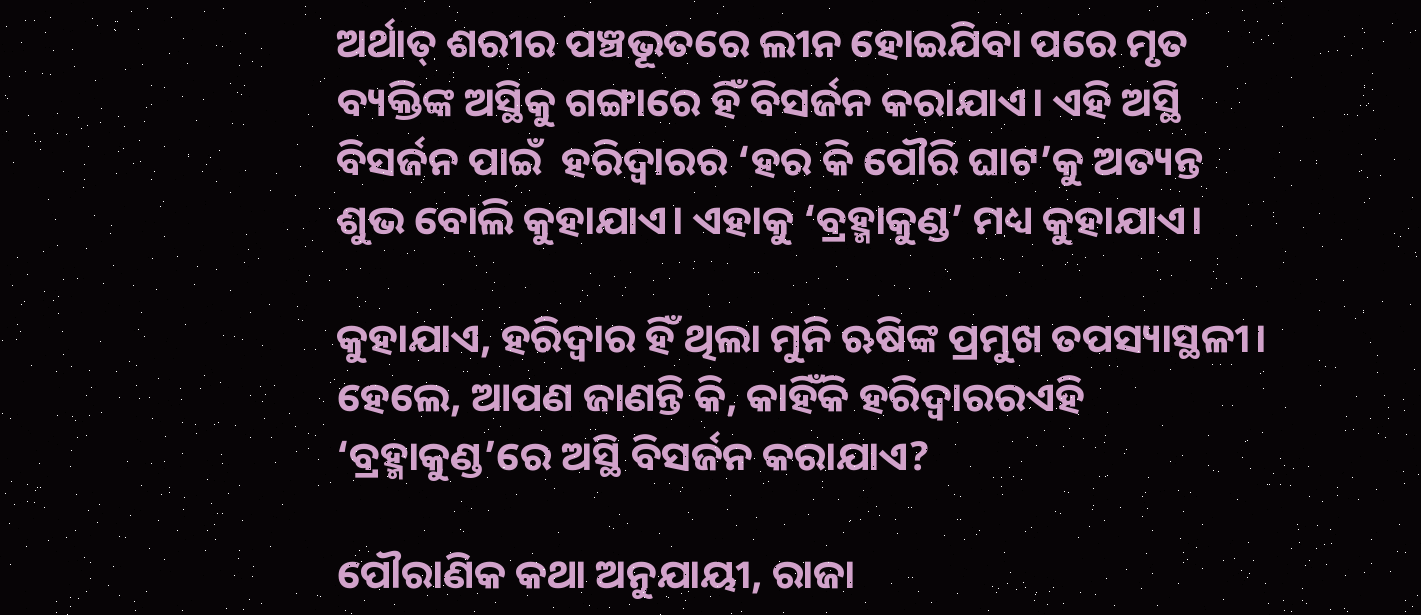ଅର୍ଥାତ୍‌ ଶରୀର ପଞ୍ଚଭୂତରେ ଲୀନ ହୋଇଯିବା ପରେ ମୃତ ବ୍ୟକ୍ତିଙ୍କ ଅସ୍ଥିକୁ ଗଙ୍ଗାରେ ହିଁ ବିସର୍ଜନ କରାଯାଏ। ଏହି ଅସ୍ଥି ବିସର୍ଜନ ପାଇଁ  ହରିଦ୍ୱାରର ‘ହର କି ପୌରି ଘାଟ’କୁ ଅତ୍ୟନ୍ତ ଶୁଭ ବୋଲି କୁହାଯାଏ। ଏହାକୁ ‘ବ୍ରହ୍ମାକୁଣ୍ଡ’ ମଧ୍ୟ କୁହାଯାଏ।

କୁହାଯାଏ, ହରିଦ୍ୱାର ହିଁ ଥିଲା ମୁନି ଋଷିଙ୍କ ପ୍ରମୁଖ ତପସ୍ୟାସ୍ଥଳୀ। ହେଲେ, ଆପଣ ଜାଣନ୍ତି କି, କାହିଁକି ହରିଦ୍ୱାରରଏହି ‘ବ୍ରହ୍ମାକୁଣ୍ଡ’ରେ ଅସ୍ଥି ବିସର୍ଜନ କରାଯାଏ?

ପୌରାଣିକ କଥା ଅନୁଯାୟୀ, ରାଜା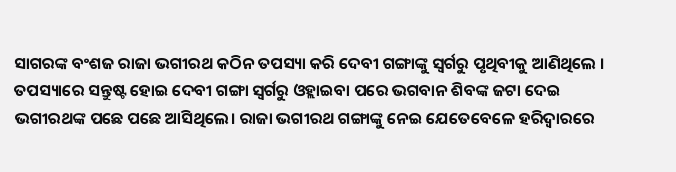ସାଗରଙ୍କ ବଂଶଜ ରାଜା ଭଗୀରଥ କଠିନ ତପସ୍ୟା କରି ଦେବୀ ଗଙ୍ଗାଙ୍କୁ ସ୍ୱର୍ଗରୁ ପୃଥିବୀକୁ ଆଣିଥିଲେ । ତପସ୍ୟାରେ ସନ୍ତୁଷ୍ଟ ହୋଇ ଦେବୀ ଗଙ୍ଗା ସ୍ୱର୍ଗରୁ ଓହ୍ଲାଇବା ପରେ ଭଗବାନ ଶିବଙ୍କ ଜଟା ଦେଇ ଭଗୀରଥଙ୍କ ପଛେ ପଛେ ଆସିଥିଲେ। ରାଜା ଭଗୀରଥ ଗଙ୍ଗାଙ୍କୁ ନେଇ ଯେତେବେଳେ ହରିଦ୍ୱାରରେ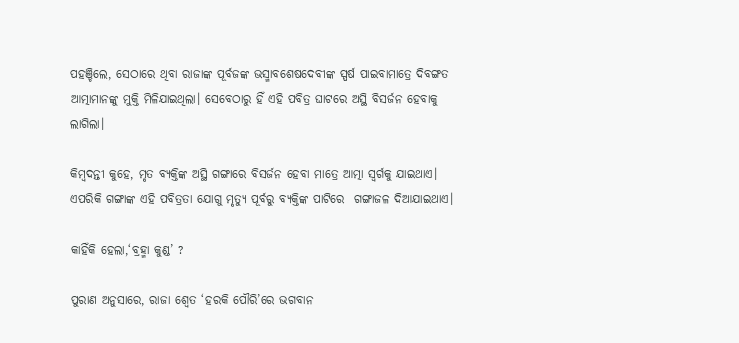ପହଞ୍ଚିଲେ, ସେଠାରେ ଥିବା ରାଜାଙ୍କ ପୂର୍ବଜଙ୍କ ଭସ୍ମାବଶେଷଦେବୀଙ୍କ ସ୍ପର୍ଷ ପାଇବାମାତ୍ରେ ଦିବଙ୍ଗତ ଆତ୍ମାମାନଙ୍କୁ ମୁକ୍ତି ମିଳିଯାଇଥିଲା। ସେବେଠାରୁ ହିଁ ଏହି ପବିତ୍ର ଘାଟରେ ଅସ୍ଥି ବିସର୍ଜନ ହେବାକୁ ଲାଗିଲା।

କିମ୍ବଦନ୍ତୀ କୁହେ, ମୃତ ବ୍ୟକ୍ତିଙ୍କ ଅସ୍ଥି ଗଙ୍ଗାରେ ବିସର୍ଜନ ହେବା ମାତ୍ରେ ଆତ୍ମା ସ୍ୱର୍ଗକୁ ଯାଇଥାଏ। ଏପରିକି ଗଙ୍ଗାଙ୍କ ଏହି ପବିତ୍ରତା ଯୋଗୁ ମୃତ୍ୟୁ ପୂର୍ବରୁ ବ୍ୟକ୍ତିଙ୍କ ପାଟିରେ  ଗଙ୍ଗାଜଳ ଦିଆଯାଇଥାଏ।

କାହିଁକି ହେଲା,‘ବ୍ରହ୍ମା କୁଣ୍ଡ’ ?

ପୁରାଣ ଅନୁସାରେ, ରାଜା ଶ୍ୱେତ ‘ହରକି ପୌରି’ରେ ଭଗବାନ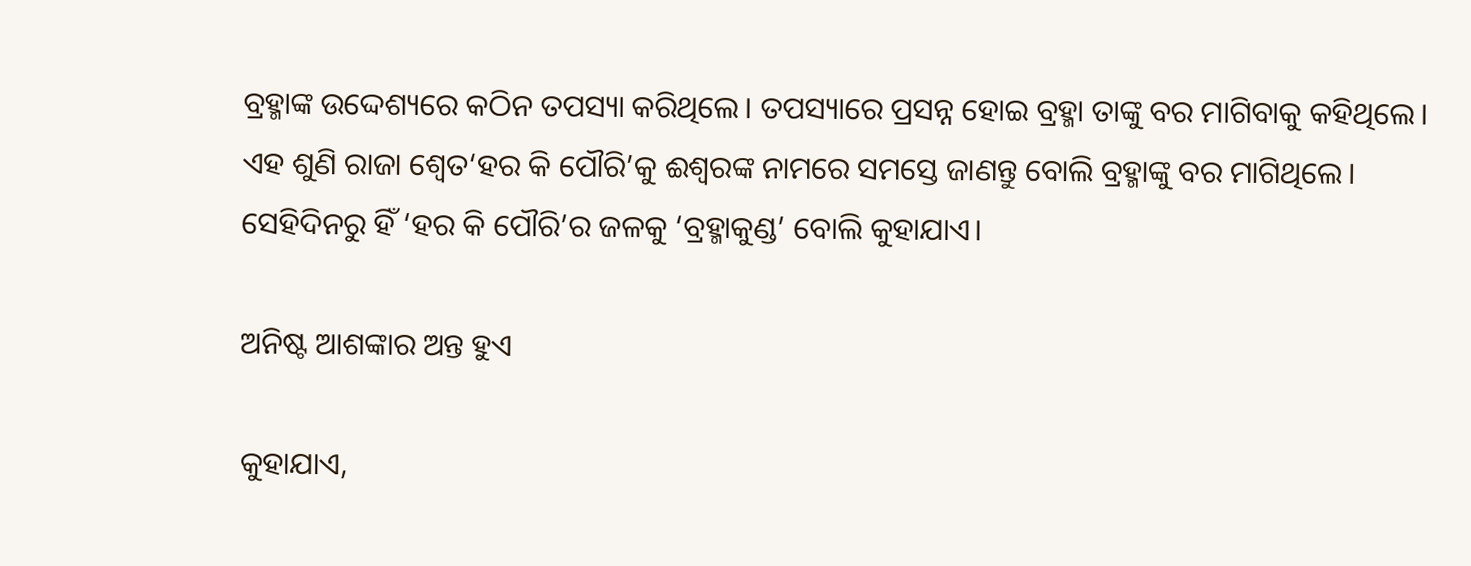ବ୍ରହ୍ମାଙ୍କ ଉଦ୍ଦେଶ୍ୟରେ କଠିନ ତପସ୍ୟା କରିଥିଲେ। ତପସ୍ୟାରେ ପ୍ରସନ୍ନ ହୋଇ ବ୍ରହ୍ମା ତାଙ୍କୁ ବର ମାଗିବାକୁ କହିଥିଲେ। ଏହ ଶୁଣି ରାଜା ଶ୍ୱେତ‘ହର କି ପୌରି’କୁ ଈଶ୍ୱରଙ୍କ ନାମରେ ସମସ୍ତେ ଜାଣନ୍ତୁ ବୋଲି ବ୍ରହ୍ମାଙ୍କୁ ବର ମାଗିଥିଲେ। ସେହିଦିନରୁ ହିଁ ‘ହର କି ପୌରି’ର ଜଳକୁ ‘ବ୍ରହ୍ମାକୁଣ୍ଡ’ ବୋଲି କୁହାଯାଏ।

ଅନିଷ୍ଟ ଆଶଙ୍କାର ଅନ୍ତ ହୁଏ

କୁହାଯାଏ,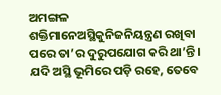ଅମଙ୍ଗଳ ଶକ୍ତିମାନେଅସ୍ଥିକୁନିଜନିୟନ୍ତ୍ରଣ ରଖିବା ପରେ ତା’ର ଦୁରୁପଯୋଗ କରି ଥା’ନ୍ତି। ଯଦି ଅସ୍ଥି ଭୂମିରେ ପଡ଼ି ରହେ, ତେବେ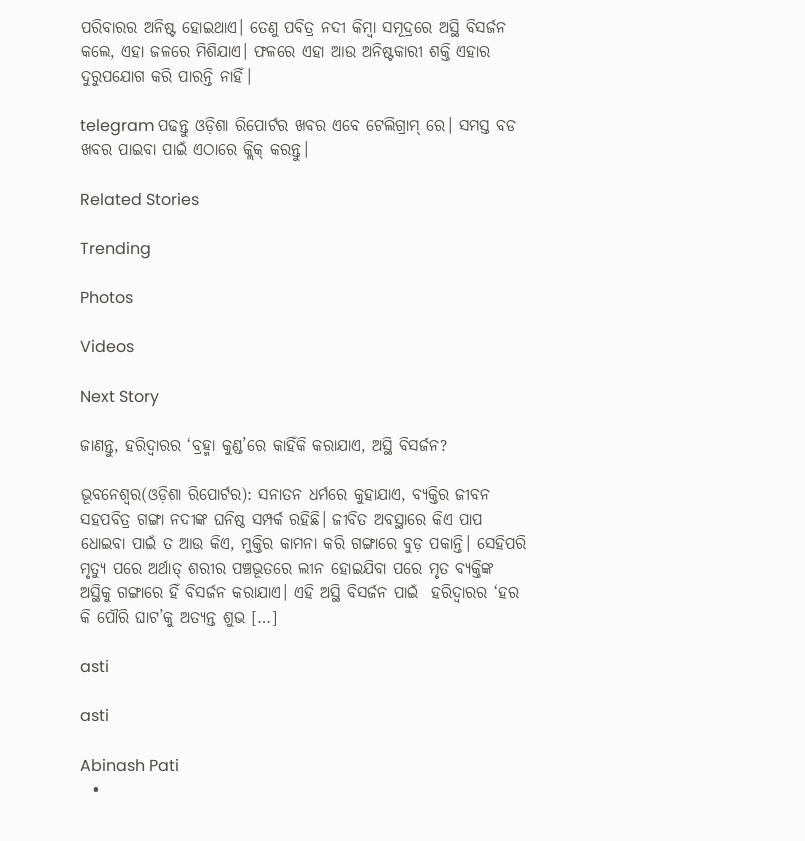ପରିବାରର ଅନିଷ୍ଟ ହୋଇଥାଏ। ତେଣୁ ପବିତ୍ର ନଦୀ କିମ୍ବା ସମୂଦ୍ରରେ ଅସ୍ଥି ବିସର୍ଜନ କଲେ, ଏହା ଜଳରେ ମିଶିଯାଏ। ଫଳରେ ଏହା ଆଉ ଅନିଷ୍ଟକାରୀ ଶକ୍ତି ଏହାର ଦୁରୁପଯୋଗ କରି ପାରନ୍ତି ନାହିଁ।

telegram ପଢନ୍ତୁ ଓଡ଼ିଶା ରିପୋର୍ଟର ଖବର ଏବେ ଟେଲିଗ୍ରାମ୍ ରେ। ସମସ୍ତ ବଡ ଖବର ପାଇବା ପାଇଁ ଏଠାରେ କ୍ଲିକ୍ କରନ୍ତୁ।

Related Stories

Trending

Photos

Videos

Next Story

ଜାଣନ୍ତୁ, ହରିଦ୍ୱାରର ‘ବ୍ରହ୍ମା କୁଣ୍ଡ’ରେ କାହିଁକି କରାଯାଏ, ଅସ୍ଥି ବିସର୍ଜନ?

ଭୂବନେଶ୍ୱର(ଓଡ଼ିଶା ରିପୋର୍ଟର): ସନାତନ ଧର୍ମରେ କୁହାଯାଏ, ବ୍ୟକ୍ତିର ଜୀବନ ସହପବିତ୍ର ଗଙ୍ଗା ନଦୀଙ୍କ ଘନିଷ୍ଠ ସମ୍ପର୍କ ରହିଛି। ଜୀବିତ ଅବସ୍ଥାରେ କିଏ ପାପ ଧୋଇବା ପାଇଁ ତ ଆଉ କିଏ, ମୁକ୍ତିର କାମନା କରି ଗଙ୍ଗାରେ ବୁଡ଼ ପକାନ୍ତି। ସେହିପରି ମୃତ୍ୟୁ ପରେ ଅର୍ଥାତ୍‌ ଶରୀର ପଞ୍ଚଭୂତରେ ଲୀନ ହୋଇଯିବା ପରେ ମୃତ ବ୍ୟକ୍ତିଙ୍କ ଅସ୍ଥିକୁ ଗଙ୍ଗାରେ ହିଁ ବିସର୍ଜନ କରାଯାଏ। ଏହି ଅସ୍ଥି ବିସର୍ଜନ ପାଇଁ  ହରିଦ୍ୱାରର ‘ହର କି ପୌରି ଘାଟ’କୁ ଅତ୍ୟନ୍ତ ଶୁଭ […]

asti

asti

Abinash Pati
  •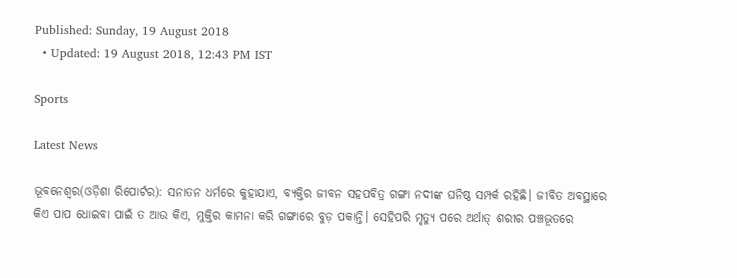Published: Sunday, 19 August 2018
  • Updated: 19 August 2018, 12:43 PM IST

Sports

Latest News

ଭୂବନେଶ୍ୱର(ଓଡ଼ିଶା ରିପୋର୍ଟର): ସନାତନ ଧର୍ମରେ କୁହାଯାଏ, ବ୍ୟକ୍ତିର ଜୀବନ ସହପବିତ୍ର ଗଙ୍ଗା ନଦୀଙ୍କ ଘନିଷ୍ଠ ସମ୍ପର୍କ ରହିଛି। ଜୀବିତ ଅବସ୍ଥାରେ କିଏ ପାପ ଧୋଇବା ପାଇଁ ତ ଆଉ କିଏ, ମୁକ୍ତିର କାମନା କରି ଗଙ୍ଗାରେ ବୁଡ଼ ପକାନ୍ତି। ସେହିପରି ମୃତ୍ୟୁ ପରେ ଅର୍ଥାତ୍‌ ଶରୀର ପଞ୍ଚଭୂତରେ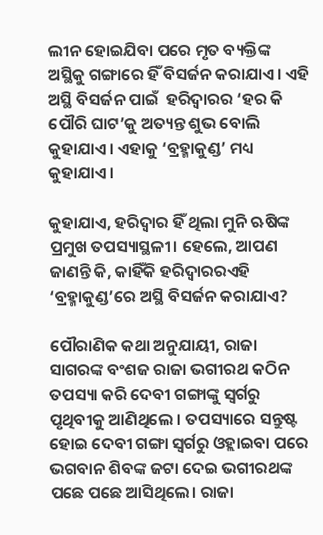ଲୀନ ହୋଇଯିବା ପରେ ମୃତ ବ୍ୟକ୍ତିଙ୍କ ଅସ୍ଥିକୁ ଗଙ୍ଗାରେ ହିଁ ବିସର୍ଜନ କରାଯାଏ। ଏହି ଅସ୍ଥି ବିସର୍ଜନ ପାଇଁ  ହରିଦ୍ୱାରର ‘ହର କି ପୌରି ଘାଟ’କୁ ଅତ୍ୟନ୍ତ ଶୁଭ ବୋଲି କୁହାଯାଏ। ଏହାକୁ ‘ବ୍ରହ୍ମାକୁଣ୍ଡ’ ମଧ୍ୟ କୁହାଯାଏ।

କୁହାଯାଏ, ହରିଦ୍ୱାର ହିଁ ଥିଲା ମୁନି ଋଷିଙ୍କ ପ୍ରମୁଖ ତପସ୍ୟାସ୍ଥଳୀ। ହେଲେ, ଆପଣ ଜାଣନ୍ତି କି, କାହିଁକି ହରିଦ୍ୱାରରଏହି ‘ବ୍ରହ୍ମାକୁଣ୍ଡ’ରେ ଅସ୍ଥି ବିସର୍ଜନ କରାଯାଏ?

ପୌରାଣିକ କଥା ଅନୁଯାୟୀ, ରାଜା ସାଗରଙ୍କ ବଂଶଜ ରାଜା ଭଗୀରଥ କଠିନ ତପସ୍ୟା କରି ଦେବୀ ଗଙ୍ଗାଙ୍କୁ ସ୍ୱର୍ଗରୁ ପୃଥିବୀକୁ ଆଣିଥିଲେ । ତପସ୍ୟାରେ ସନ୍ତୁଷ୍ଟ ହୋଇ ଦେବୀ ଗଙ୍ଗା ସ୍ୱର୍ଗରୁ ଓହ୍ଲାଇବା ପରେ ଭଗବାନ ଶିବଙ୍କ ଜଟା ଦେଇ ଭଗୀରଥଙ୍କ ପଛେ ପଛେ ଆସିଥିଲେ। ରାଜା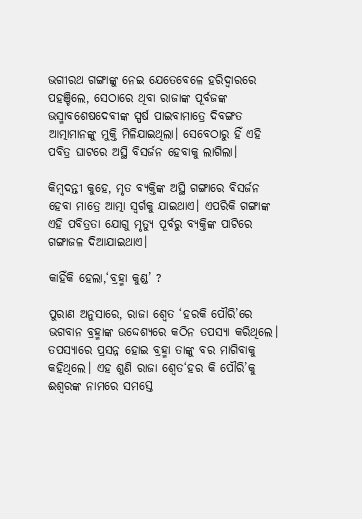ଭଗୀରଥ ଗଙ୍ଗାଙ୍କୁ ନେଇ ଯେତେବେଳେ ହରିଦ୍ୱାରରେ ପହଞ୍ଚିଲେ, ସେଠାରେ ଥିବା ରାଜାଙ୍କ ପୂର୍ବଜଙ୍କ ଭସ୍ମାବଶେଷଦେବୀଙ୍କ ସ୍ପର୍ଷ ପାଇବାମାତ୍ରେ ଦିବଙ୍ଗତ ଆତ୍ମାମାନଙ୍କୁ ମୁକ୍ତି ମିଳିଯାଇଥିଲା। ସେବେଠାରୁ ହିଁ ଏହି ପବିତ୍ର ଘାଟରେ ଅସ୍ଥି ବିସର୍ଜନ ହେବାକୁ ଲାଗିଲା।

କିମ୍ବଦନ୍ତୀ କୁହେ, ମୃତ ବ୍ୟକ୍ତିଙ୍କ ଅସ୍ଥି ଗଙ୍ଗାରେ ବିସର୍ଜନ ହେବା ମାତ୍ରେ ଆତ୍ମା ସ୍ୱର୍ଗକୁ ଯାଇଥାଏ। ଏପରିକି ଗଙ୍ଗାଙ୍କ ଏହି ପବିତ୍ରତା ଯୋଗୁ ମୃତ୍ୟୁ ପୂର୍ବରୁ ବ୍ୟକ୍ତିଙ୍କ ପାଟିରେ  ଗଙ୍ଗାଜଳ ଦିଆଯାଇଥାଏ।

କାହିଁକି ହେଲା,‘ବ୍ରହ୍ମା କୁଣ୍ଡ’ ?

ପୁରାଣ ଅନୁସାରେ, ରାଜା ଶ୍ୱେତ ‘ହରକି ପୌରି’ରେ ଭଗବାନ ବ୍ରହ୍ମାଙ୍କ ଉଦ୍ଦେଶ୍ୟରେ କଠିନ ତପସ୍ୟା କରିଥିଲେ। ତପସ୍ୟାରେ ପ୍ରସନ୍ନ ହୋଇ ବ୍ରହ୍ମା ତାଙ୍କୁ ବର ମାଗିବାକୁ କହିଥିଲେ। ଏହ ଶୁଣି ରାଜା ଶ୍ୱେତ‘ହର କି ପୌରି’କୁ ଈଶ୍ୱରଙ୍କ ନାମରେ ସମସ୍ତେ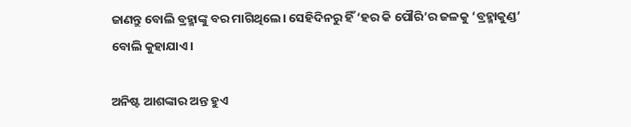ଜାଣନ୍ତୁ ବୋଲି ବ୍ରହ୍ମାଙ୍କୁ ବର ମାଗିଥିଲେ। ସେହିଦିନରୁ ହିଁ ‘ହର କି ପୌରି’ର ଜଳକୁ ‘ବ୍ରହ୍ମାକୁଣ୍ଡ’ ବୋଲି କୁହାଯାଏ।

ଅନିଷ୍ଟ ଆଶଙ୍କାର ଅନ୍ତ ହୁଏ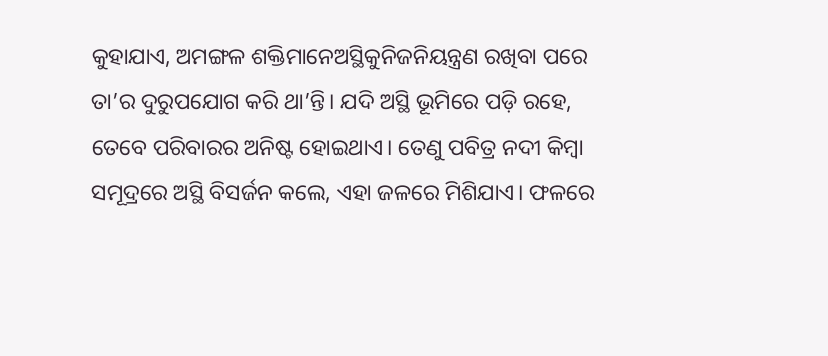କୁହାଯାଏ, ଅମଙ୍ଗଳ ଶକ୍ତିମାନେଅସ୍ଥିକୁନିଜନିୟନ୍ତ୍ରଣ ରଖିବା ପରେ ତା’ର ଦୁରୁପଯୋଗ କରି ଥା’ନ୍ତି। ଯଦି ଅସ୍ଥି ଭୂମିରେ ପଡ଼ି ରହେ, ତେବେ ପରିବାରର ଅନିଷ୍ଟ ହୋଇଥାଏ। ତେଣୁ ପବିତ୍ର ନଦୀ କିମ୍ବା ସମୂଦ୍ରରେ ଅସ୍ଥି ବିସର୍ଜନ କଲେ, ଏହା ଜଳରେ ମିଶିଯାଏ। ଫଳରେ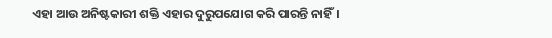ଏହା ଆଉ ଅନିଷ୍ଟକାରୀ ଶକ୍ତି ଏହାର ଦୁରୁପଯୋଗ କରି ପାରନ୍ତି ନାହିଁ।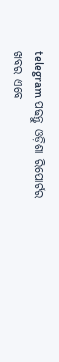telegram ପଢନ୍ତୁ ଓଡ଼ିଶା ରିପୋର୍ଟର ଖବର ଏବେ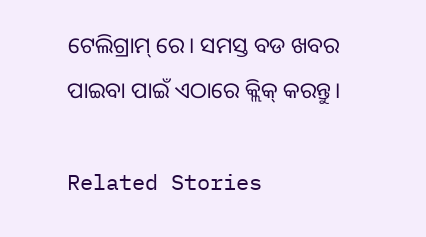ଟେଲିଗ୍ରାମ୍ ରେ। ସମସ୍ତ ବଡ ଖବର ପାଇବା ପାଇଁ ଏଠାରେ କ୍ଲିକ୍ କରନ୍ତୁ।

Related Stories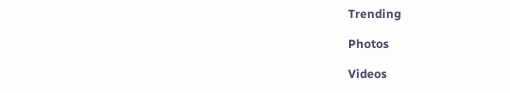Trending

Photos

Videos